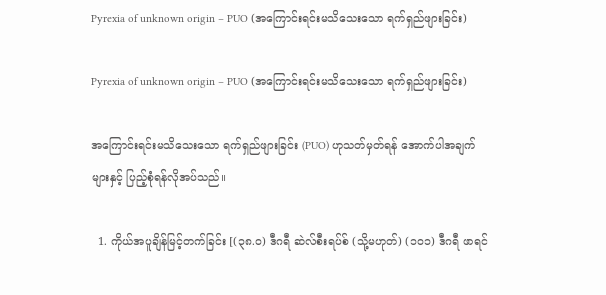Pyrexia of unknown origin – PUO (အကြောင်းရင်းမသိသေးသော ရက်ရှည်ဖျားခြင်း)

Pyrexia of unknown origin – PUO (အကြောင်းရင်းမသိသေးသော ရက်ရှည်ဖျားခြင်း)

အကြောင်းရင်းမသိသေးသော ရက်ရှည်ဖျားခြင်း (PUO) ဟုသတ်မှတ်ရန် အောက်ပါအချက်များနှင့် ပြည့်စုံရန်လိုအပ်သည်။

  1. ကိုယ်အပူချိန်မြင့်တက်ခြင်း [(၃၈.၀) ဒီဂရီ ဆဲလ်စီးရပ်စ် (သို့မဟုတ်) (၁၀၁) ဒီဂရီ ဖာရင်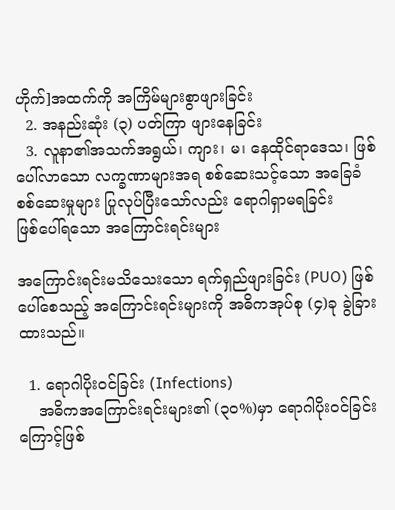ဟိုက်]အထက်ကို အကြိမ်များစွာဖျားခြင်း
  2. အနည်းဆုံး (၃) ပတ်ကြာ ဖျားနေခြင်း
  3. လူနာ၏အသက်အရွယ်၊ ကျား၊ မ၊ နေထိုင်ရာဒေသ၊ ဖြစ်ပေါ်လာသော လက္ခဏာများအရ စစ်ဆေးသင့်သော အခြေခံစစ်ဆေးမှုများ ပြုလုပ်ပြီးသော်လည်း ရောဂါရှာမရခြင်း
ဖြစ်ပေါ်ရသော အကြောင်းရင်းများ

အကြောင်းရင်းမသိသေးသော ရက်ရှည်ဖျားခြင်း (PUO) ဖြစ်ပေါ်စေသည့် အကြောင်းရင်းများကို အဓိကအုပ်စု (၄)ခု ခွဲခြားထားသည်။

  1. ရောဂါပိုးဝင်ခြင်း (Infections)
    အဓိကအကြောင်းရင်းများ၏ (၃၀%)မှာ ရောဂါပိုးဝင်ခြင်းကြောင့်ဖြစ်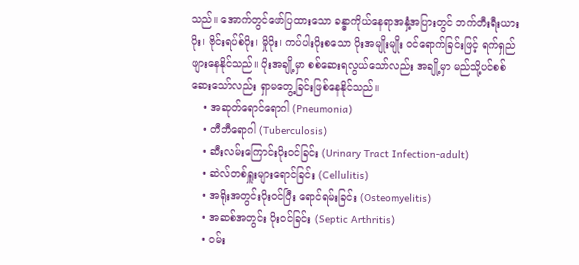သည်။ အောက်တွင်ဖော်ပြထားသော ခန္ဓာကိုယ်နေရာအနှံ့အပြားတွင် ဘက်တီးရီးယားပိုး၊ ဗိုင်းရပ်စ်ပိုး၊ မှိုပိုး၊ ကပ်ပါးပိုးစသော ပိုးအမျိုးမျိုး ဝင်‌ရောက်ခြင်းဖြင့် ရက်ရှည်ဖျားနေနိုင်သည်။ ပိုးအချို့မှာ စစ်ဆေးရလွယ်သော်လည်း အချို့မှာ မည်သို့ပင်စစ်ဆေးသော်လည်း ရှာမတွေ့ခြင်းဖြစ်နေနိုင်သည်။
    • အဆုတ်‌ရောင်ရောဂါ (Pneumonia)
    • တီဘီရောဂါ (Tuberculosis)
    • ဆီးလမ်းကြောင်းပိုးဝင်ခြင်း (Urinary Tract Infection-adult)
    • ဆဲလ်တစ်ရှူးများရောင်ခြင်း (Cellulitis)
    • အရိုးအတွင်းပိုးဝင်ပြီး ရောင်ရမ်းခြင်း (Osteomyelitis)
    • အဆစ်အတွင်း ပိုးဝင်ခြင်း (Septic Arthritis)
    • ဝမ်း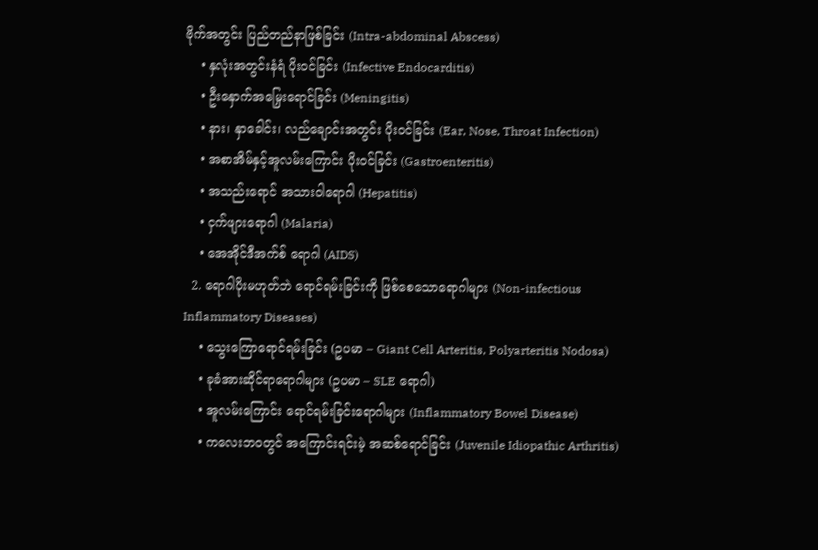ဗိုက်အတွင်း ပြည်တည်နာဖြစ်ခြင်း (Intra-abdominal Abscess)
    • နှလုံးအတွင်းနံရံ ပိုးဝင်ခြင်း (Infective Endocarditis)
    • ဦးနှောက်အမြှေးရောင်ခြင်း (Meningitis)
    • နား၊ နှာခေါင်း၊ လည်ချောင်းအတွင်း ပိုးဝင်ခြင်း (Ear, Nose, Throat Infection)
    • အစာအိမ်နှင့်အူလမ်းကြောင်း ပိုးဝင်ခြင်း (Gastroenteritis)
    • အသည်းရောင် အသားဝါရောဂါ (Hepatitis)
    • ငှက်ဖျား‌ရောဂါ (Malaria)
    • အေအိုင်ဒီအက်စ် ရောဂါ (AIDS)
  2. ရောဂါပိုးမဟုတ်ဘဲ ရောင်ရမ်းခြင်းကို ဖြစ်စေသော‌ရောဂါများ (Non-infectious Inflammatory Diseases)
    • သွေးကြောရောင်ရမ်းခြင်း (ဥပမာ – Giant Cell Arteritis, Polyarteritis Nodosa)
    • ခုခံအားဆိုင်ရာရောဂါများ (ဥပမာ – SLE ရောဂါ)
    • အူလမ်းကြောင်း ရောင်ရမ်းခြင်းရောဂါများ (Inflammatory Bowel Disease)
    • ကလေးဘဝတွင် အကြောင်းရင်းမဲ့ အဆစ်‌ရောင်ခြင်း (Juvenile Idiopathic Arthritis)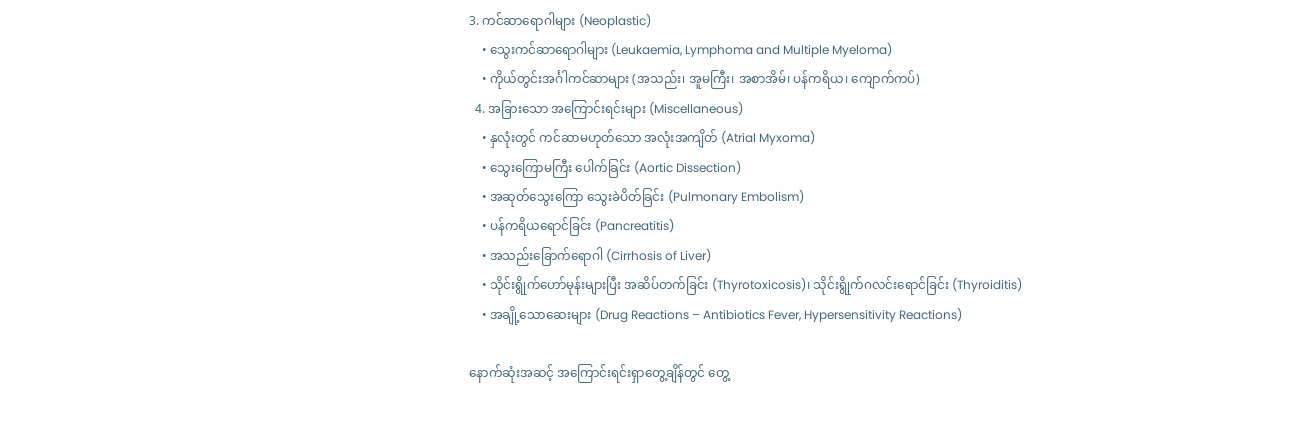3. ကင်ဆာ‌ရောဂါများ (Neoplastic)
    • သွေးကင်ဆာရောဂါများ (Leukaemia, Lymphoma and Multiple Myeloma)
    • ကိုယ်တွင်းအင်္ဂါကင်ဆာများ (အသည်း၊ အူမကြီး၊ အစာအိမ်၊ ပန်ကရိယ၊ ကျောက်ကပ်)
  4. အခြားသော အကြောင်းရင်းများ (Miscellaneous)
    • နှလုံးတွင် ကင်ဆာမဟုတ်သော အလုံးအကျိတ် (Atrial Myxoma)
    • သွေးကြောမကြီး ပေါက်ခြင်း (Aortic Dissection)
    • အဆုတ်သွေးကြော သွေးခဲပိတ်ခြင်း (Pulmonary Embolism)
    • ပန်ကရိယရောင်ခြင်း (Pancreatitis)
    • အသည်းခြောက်‌ရောဂါ (Cirrhosis of Liver)
    • သိုင်းရွိုက်ဟော်မုန်းများပြီး အဆိပ်တက်ခြင်း (Thyrotoxicosis)၊ သိုင်းရွိုက်ဂလင်းရောင်ခြင်း (Thyroiditis)
    • အချို့သောဆေးများ (Drug Reactions – Antibiotics Fever, Hypersensitivity Reactions)

နောက်ဆုံးအဆင့် အကြောင်းရင်းရှာတွေ့ချိန်တွင် တွေ့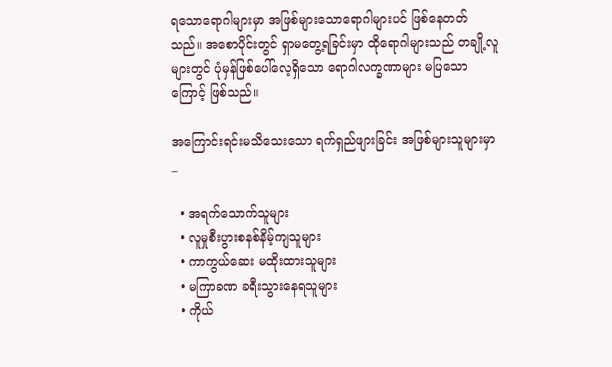ရသောရောဂါများမှာ အဖြစ်များသောရောဂါများပင် ဖြစ်နေတတ်သည်။ အစောပိုင်းတွင် ရှာမတွေ့ရခြင်းမှာ ထိုရောဂါများသည် တချို့လူများတွင် ပုံမှန်ဖြစ်ပေါ်လေ့ရှိသော ရောဂါလက္ခဏာများ မပြသောကြောင့် ဖြစ်သည်။

အကြောင်းရင်းမသိသေးသော ရက်ရှည်ဖျားခြင်း အဖြစ်များသူများမှာ_

  • အရက်သောက်သူများ
  • လူမှုစီးပွားစနစ်နိမ့်ကျသူများ
  • ကာကွယ်ဆေး မထိုးထားသူများ
  • မကြာခဏ ခရီးသွားနေရသူများ
  • ကိုယ်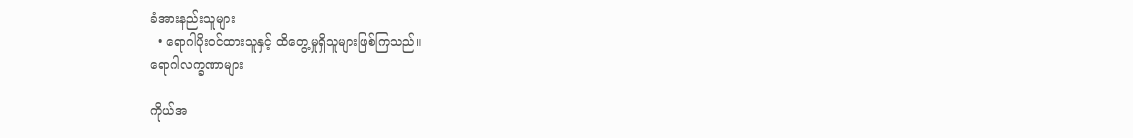ခံအားနည်းသူများ
  • ရောဂါပိုးဝင်ထားသူနှင့် ထိတွေ့မှုရှိသူများဖြစ်ကြသည်။
ရောဂါလက္ခဏာများ

ကိုယ်အ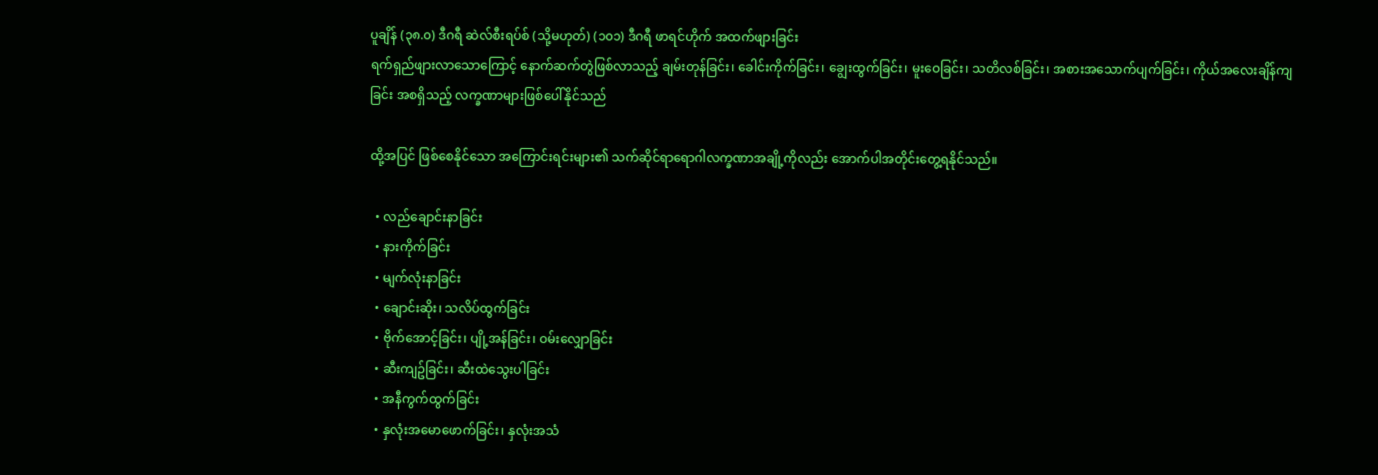ပူချိန် (၃၈.၀) ဒီဂရီ ဆဲလ်စီးရပ်စ် (သို့မဟုတ်) (၁၀၁) ဒီဂရီ ဖာရင်ဟိုက် အထက်ဖျားခြင်း
ရက်ရှည်ဖျားလာသောကြောင့် နောက်ဆက်တွဲဖြစ်လာသည့် ချမ်းတုန်ခြင်း၊ ခေါင်းကိုက်ခြင်း၊ ချွေးထွက်ခြင်း၊ မူးဝေခြင်း၊ သတိလစ်ခြင်း၊ အစားအသောက်ပျက်ခြင်း၊ ကိုယ်အလေးချိန်ကျခြင်း အစရှိသည့် လက္ခဏာများဖြစ်ပေါ်နိုင်သည်

ထို့အပြင် ဖြစ်စေနိုင်သော အကြောင်းရင်းများ၏ သက်ဆိုင်ရာရောဂါလက္ခဏာအချို့ကိုလည်း အောက်ပါအတိုင်းတွေ့ရနိုင်သည်။

  • လည်ချောင်းနာခြင်း
  • နားကိုက်ခြင်း
  • မျက်လုံးနာခြင်း
  • ချောင်းဆိုး၊ သလိပ်ထွက်ခြင်း
  • ဗိုက်အောင့်ခြင်း၊ ပျို့အန်ခြင်း၊ ဝမ်းလျှောခြင်း
  • ဆီးကျဥ်ခြင်း၊ ဆီးထဲသွေးပါခြင်း
  • အနီကွက်ထွက်ခြင်း
  • နှလုံးအမောဖောက်ခြင်း၊ နှလုံးအသံ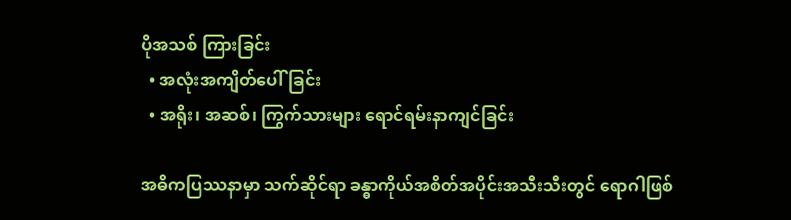ပိုအသစ် ကြားခြင်း
  • အလုံးအကျိတ်ပေါ်ခြင်း
  • အရိုး၊ အဆစ်၊ ကြွက်သားများ ‌ရောင်ရမ်းနာကျင်ခြင်း

အဓိကပြဿနာမှာ သက်ဆိုင်ရာ ခန္ဓာကိုယ်အစိတ်အပိုင်းအသီးသီးတွင် ရောဂါဖြစ်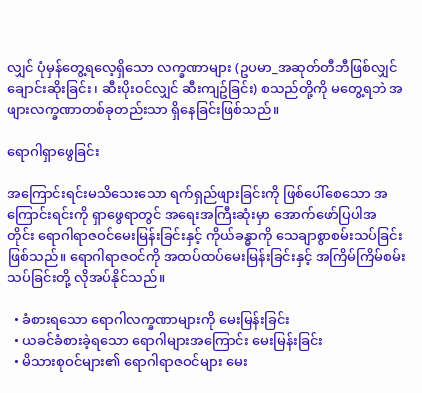လျှင် ပုံမှန်တွေ့ရလေ့ရှိသော လက္ခဏာများ (ဥပမာ_အဆုတ်တီဘီဖြစ်လျှင် ချောင်းဆိုးခြင်း၊ ဆီးပိုးဝင်လျှင် ဆီးကျဥ်ခြင်း) စသည်တို့ကို မတွေ့ရဘဲ အဖျားလက္ခဏာတစ်ခုတည်းသာ ရှိနေခြင်းဖြစ်သည်။

ရောဂါရှာဖွေခြင်း

အကြောင်းရင်းမသိသေးသော ရက်ရှည်ဖျားခြင်းကို ဖြစ်ပေါ်စေသော အကြောင်းရင်းကို ရှာဖွေရာတွင် အရေးအကြီးဆုံးမှာ ‌အောက်ဖော်ပြပါအတိုင်း ‌‌ရောဂါရာဇဝင်မေးမြန်းခြင်းနှင့် ကိုယ်ခန္ဓာကို သေချာစွာစမ်းသပ်ခြင်းဖြစ်သည်။ ရောဂါရာဇဝင်ကို အထပ်ထပ်မေးမြန်းခြင်းနှင့် အကြိမ်ကြိမ်စမ်းသပ်ခြင်းတို့ လိုအပ်နိုင်သည်။

  • ခံစားရသော ရောဂါလက္ခဏာများကို မေးမြန်းခြင်း
  • ယခင်ခံစားခဲ့ရသော ရောဂါများအကြောင်း မေးမြန်းခြင်း
  • မိသားစုဝင်များ၏ ရောဂါရာဇဝင်များ မေး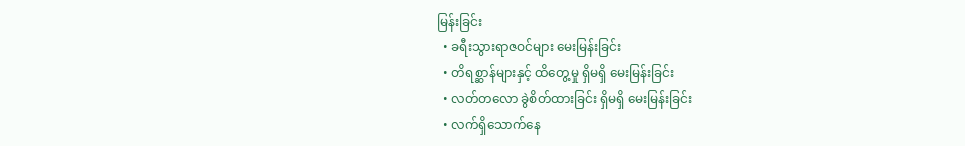မြန်းခြင်း
  • ခရီးသွားရာဇဝင်များ မေးမြန်းခြင်း
  • တိရစ္ဆာန်များနှင့် ထိတွေ့မှု ရှိမရှိ မေးမြန်းခြင်း
  • လတ်တလော ခွဲစိတ်ထားခြင်း ရှိမရှိ မေးမြန်းခြင်း
  • လက်ရှိသောက်နေ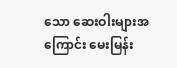သော ဆေးဝါးများအကြောင်း မေးမြန်း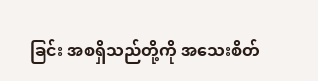ခြင်း အစရှိသည်တို့ကို အသေးစိတ်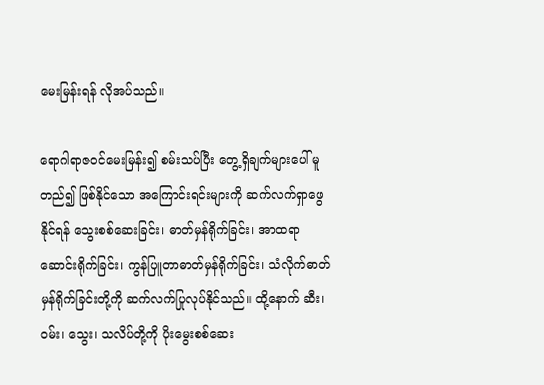မေးမြန်းရန် လိုအပ်သည်။

ရောဂါရာဇဝင်မေးမြန်း၍ စမ်းသပ်ပြီး တွေ့ရှိချက်များပေါ် မူတည်၍ ဖြစ်နိုင်သော အကြောင်းရင်းများကို ဆက်လက်ရှာဖွေနိုင်ရန် သွေးစစ်ဆေးခြင်း၊ ဓာတ်မှန်ရိုက်ခြင်း၊ အာထရာဆောင်းရိုက်ခြင်း၊ ကွန်ပြူတာဓာတ်မှန်ရိုက်ခြင်း၊ သံလိုက်ဓာတ်မှန်ရိုက်ခြင်းတို့ကို ဆက်လက်ပြုလုပ်နိုင်သည်။ ထို့နောက် ဆီး၊ ဝမ်း၊ သွေး၊ သလိပ်တို့ကို ပိုးမွေးစစ်ဆေး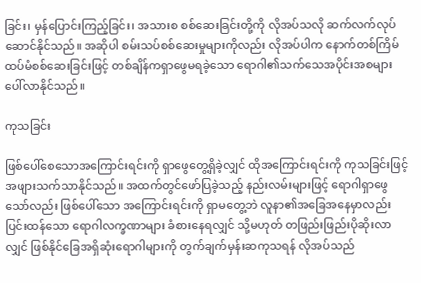ခြင်း၊ မှန်ပြောင်းကြည့်ခြင်း၊ အသားစ စစ်ဆေးခြင်းတို့ကို လိုအပ်သလို ဆက်လက်လုပ်ဆောင်နိုင်သည်။ အဆိုပါ စမ်းသပ်စစ်ဆေးမှုများကိုလည်း လိုအပ်ပါက နောက်တစ်ကြိမ် ထပ်မံစစ်ဆေးခြင်းဖြင့် တစ်ချိန်ကရှာဖွေမရခဲ့သော ရောဂါ၏သက်သေအပိုင်းအစများ ပေါ်လာနိုင်သည်။

ကုသခြင်း

ဖြစ်ပေါ်စေသောအကြောင်းရင်းကို ရှာဖွေတွေ့ရှိခဲ့လျှင် ထိုအကြောင်းရင်းကို ကုသခြင်းဖြင့် အဖျားသက်သာနိုင်သည်။ အထက်တွင်ဖော်ပြခဲ့သည့် နည်းလမ်းများဖြင့် ‌ရောဂါရှာဖွေသော်လည်း ဖြစ်ပေါ်သော အကြောင်းရင်းကို ရှာမတွေ့ဘဲ လူနာ၏အခြေအနေမှာလည်း ပြင်းထန်သော ရောဂါလက္ခဏာများ ခံစားနေရလျှင် သို့မဟုတ် တဖြည်းဖြည်းပိုဆိုးလာလျှင် ဖြစ်နိုင်ခြေအရှိဆုံးရောဂါများကို တွက်ချက်မှန်းဆကုသရန် လိုအပ်သည်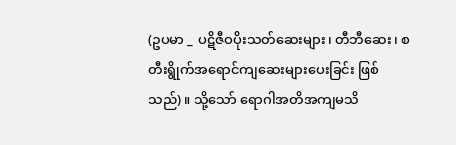(ဥပမာ _ ပဋိဇီဝပိုးသတ်ဆေးများ၊ တီဘီဆေး၊ စတီးရွိုက်အ‌‌ရောင်ကျဆေးများပေးခြင်း ဖြစ်သည်)။ သို့သော် ရောဂါအတိအကျမသိ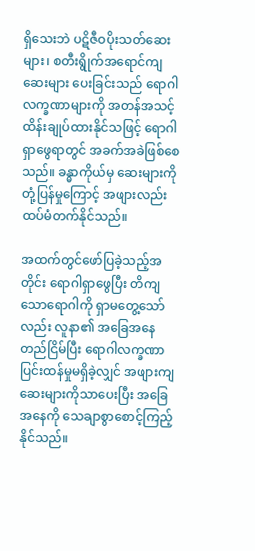ရှိသေးဘဲ ပဋိဇီဝပိုးသတ်ဆေးများ၊ စတီးရွိုက်အရောင်ကျဆေးများ ပေးခြင်းသည် ရောဂါလက္ခဏာများကို အတန်အသင့် ထိန်းချုပ်ထားနိုင်သဖြင့် ရောဂါရှာဖွေရာတွင် အခက်အခဲဖြစ်စေသည်။ ခန္ဓာကိုယ်မှ ဆေးများကို တုံ့ပြန်မှုကြောင့် အဖျားလည်း ထပ်မံတက်နိုင်သည်။

အထက်တွင်ဖော်ပြခဲ့သည့်အတိုင်း ရောဂါရှာဖွေပြီး တိကျသော‌ရောဂါကို ရှာမတွေ့သော်လည်း လူနာ၏ အခြေအနေတည်ငြိမ်ပြီး ‌ရောဂါလက္ခဏာပြင်းထန်မှုမရှိခဲ့လျှင် အဖျားကျဆေးများကိုသာပေးပြီး အခြေအနေကို သေချာစွာစောင့်ကြည့်နိုင်သည်။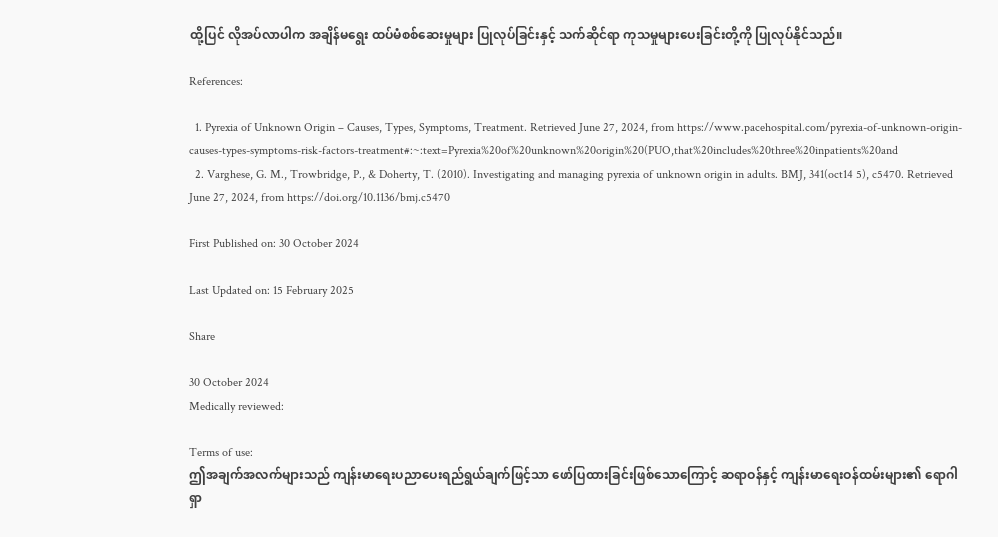ထို့ပြင် လိုအပ်လာပါက အချိန်မရွေး ထပ်မံစစ်ဆေးမှုများ ပြုလုပ်ခြင်းနှင့် သက်ဆိုင်ရာ ကုသမှုများပေးခြင်းတို့ကို ပြုလုပ်နိုင်သည်။

References:

  1. Pyrexia of Unknown Origin – Causes, Types, Symptoms, Treatment. Retrieved June 27, 2024, from https://www.pacehospital.com/pyrexia-of-unknown-origin-causes-types-symptoms-risk-factors-treatment#:~:text=Pyrexia%20of%20unknown%20origin%20(PUO,that%20includes%20three%20inpatients%20and
  2. Varghese, G. M., Trowbridge, P., & Doherty, T. (2010). Investigating and managing pyrexia of unknown origin in adults. BMJ, 341(oct14 5), c5470. Retrieved June 27, 2024, from https://doi.org/10.1136/bmj.c5470

First Published on: 30 October 2024

Last Updated on: 15 February 2025

Share

30 October 2024
Medically reviewed:

Terms of use:
ဤအချက်အလက်များသည် ကျန်းမာရေးပညာပေးရည်ရွယ်ချက်ဖြင့်သာ ဖော်ပြထားခြင်းဖြစ်သောကြောင့် ဆရာဝန်နှင့် ကျန်းမာရေးဝန်ထမ်းများ၏ ရောဂါရှာ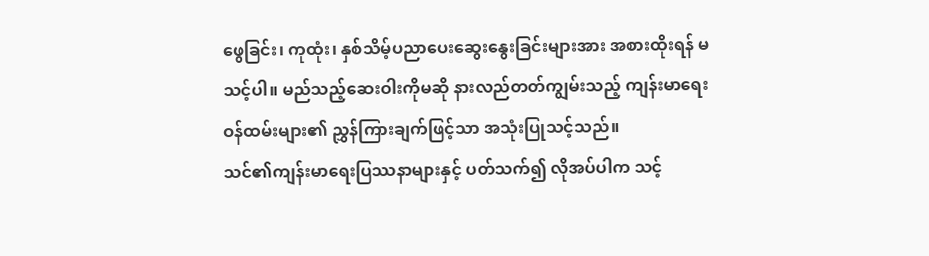ဖွေခြင်း၊ ကုထုံး၊ နှစ်သိမ့်ပညာပေးဆွေးနွေးခြင်းများအား အစားထိုးရန် မသင့်ပါ။ မည်သည့်ဆေးဝါးကိုမဆို နားလည်တတ်ကျွမ်းသည့် ကျန်းမာရေးဝန်ထမ်းများ၏ ညွှန်ကြားချက်ဖြင့်သာ အသုံးပြုသင့်သည်။
သင်၏ကျန်းမာရေးပြဿနာများနှင့် ပတ်သက်၍ လိုအပ်ပါက သင့်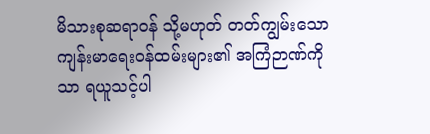မိသားစုဆရာဝန် သို့မဟုတ် တတ်ကျွမ်းသော ကျန်းမာရေးဝန်ထမ်းများ၏ အကြံဉာဏ်ကိုသာ ရယူသင့်ပါ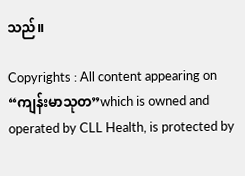သည်။

Copyrights : All content appearing on “ကျန်းမာသုတ”which is owned and operated by CLL Health, is protected by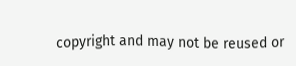copyright and may not be reused or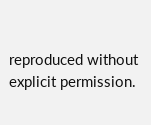reproduced without explicit permission.